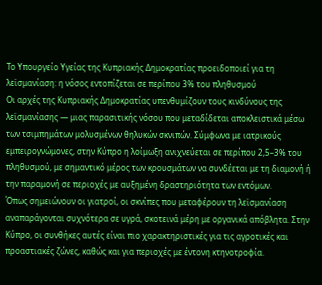Το Υπουργείο Υγείας της Κυπριακής Δημοκρατίας προειδοποιεί για τη λεϊσμανίαση: η νόσος εντοπίζεται σε περίπου 3% του πληθυσμού
Οι αρχές της Κυπριακής Δημοκρατίας υπενθυμίζουν τους κινδύνους της λεϊσμανίασης — μιας παρασιτικής νόσου που μεταδίδεται αποκλειστικά μέσω των τσιμπημάτων μολυσμένων θηλυκών σκνιπών. Σύμφωνα με ιατρικούς εμπειρογνώμονες, στην Κύπρο η λοίμωξη ανιχνεύεται σε περίπου 2,5–3% του πληθυσμού, με σημαντικό μέρος των κρουσμάτων να συνδέεται με τη διαμονή ή την παραμονή σε περιοχές με αυξημένη δραστηριότητα των εντόμων.
Όπως σημειώνουν οι γιατροί, οι σκνίπες που μεταφέρουν τη λεϊσμανίαση αναπαράγονται συχνότερα σε υγρά, σκοτεινά μέρη με οργανικά απόβλητα. Στην Κύπρο, οι συνθήκες αυτές είναι πιο χαρακτηριστικές για τις αγροτικές και προαστιακές ζώνες, καθώς και για περιοχές με έντονη κτηνοτροφία.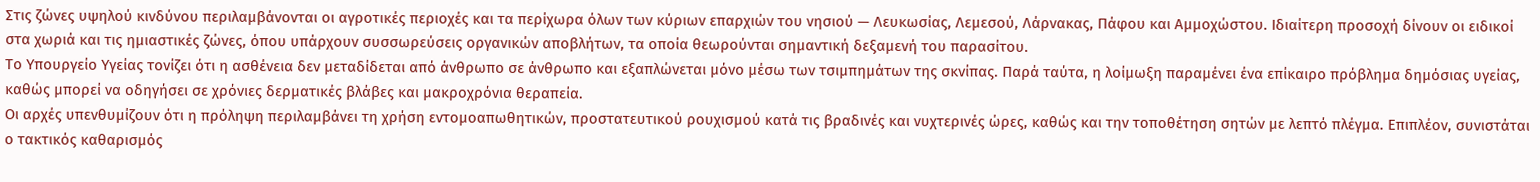Στις ζώνες υψηλού κινδύνου περιλαμβάνονται οι αγροτικές περιοχές και τα περίχωρα όλων των κύριων επαρχιών του νησιού — Λευκωσίας, Λεμεσού, Λάρνακας, Πάφου και Αμμοχώστου. Ιδιαίτερη προσοχή δίνουν οι ειδικοί στα χωριά και τις ημιαστικές ζώνες, όπου υπάρχουν συσσωρεύσεις οργανικών αποβλήτων, τα οποία θεωρούνται σημαντική δεξαμενή του παρασίτου.
Το Υπουργείο Υγείας τονίζει ότι η ασθένεια δεν μεταδίδεται από άνθρωπο σε άνθρωπο και εξαπλώνεται μόνο μέσω των τσιμπημάτων της σκνίπας. Παρά ταύτα, η λοίμωξη παραμένει ένα επίκαιρο πρόβλημα δημόσιας υγείας, καθώς μπορεί να οδηγήσει σε χρόνιες δερματικές βλάβες και μακροχρόνια θεραπεία.
Οι αρχές υπενθυμίζουν ότι η πρόληψη περιλαμβάνει τη χρήση εντομοαπωθητικών, προστατευτικού ρουχισμού κατά τις βραδινές και νυχτερινές ώρες, καθώς και την τοποθέτηση σητών με λεπτό πλέγμα. Επιπλέον, συνιστάται ο τακτικός καθαρισμός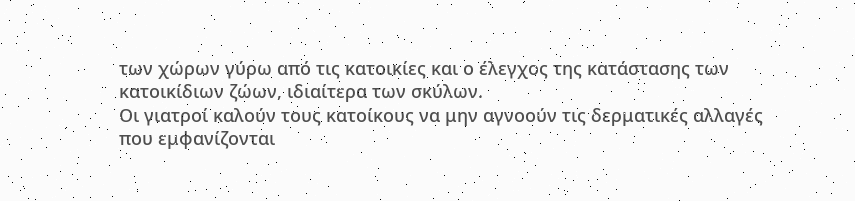των χώρων γύρω από τις κατοικίες και ο έλεγχος της κατάστασης των κατοικίδιων ζώων, ιδιαίτερα των σκύλων.
Οι γιατροί καλούν τους κατοίκους να μην αγνοούν τις δερματικές αλλαγές που εμφανίζονται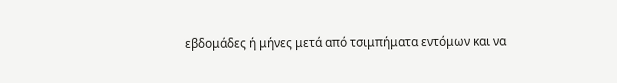εβδομάδες ή μήνες μετά από τσιμπήματα εντόμων και να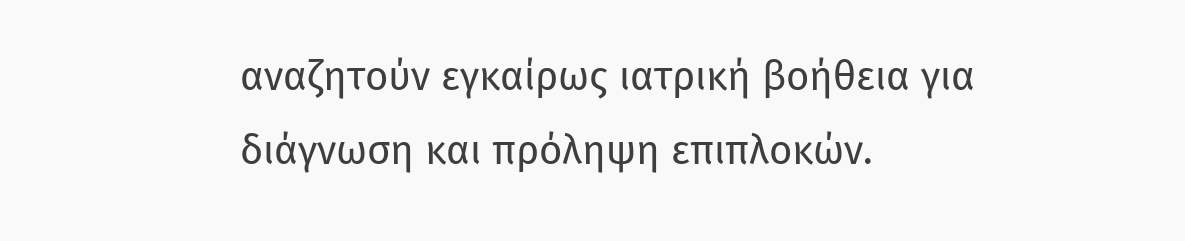αναζητούν εγκαίρως ιατρική βοήθεια για διάγνωση και πρόληψη επιπλοκών.